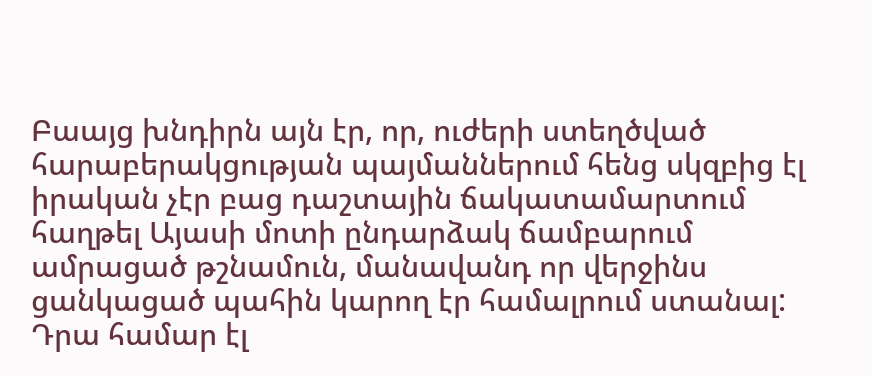Բաայց խնդիրն այն էր, որ, ուժերի ստեղծված հարաբերակցության պայմաններում հենց սկզբից էլ իրական չէր բաց դաշտային ճակատամարտում հաղթել Այասի մոտի ընդարձակ ճամբարում ամրացած թշնամուն, մանավանդ որ վերջինս ցանկացած պահին կարող էր համալրում ստանալ: Դրա համար էլ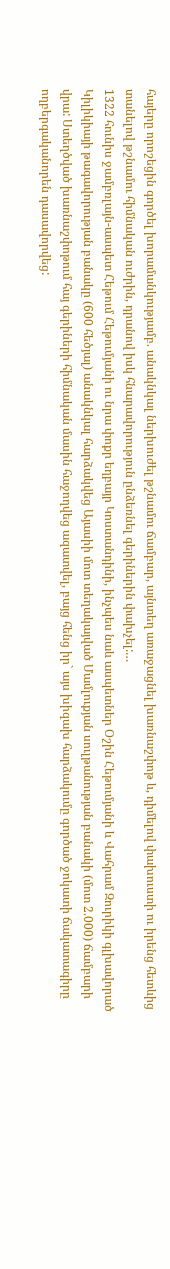հայերը որոշեցին գործել խորամանկությամբ. անակնկալ ներխուժել թշնամու ճամբար, այնտեղ առաջացնել խառնաշփոթ և, դիմելով փախուստի ու իրենց հետևից տանելով թշնամու հիմնական ուժրին, դրանով իսկ հնարավորություն ընձեռնել գերիներին փախչել:…
1322 հունիս ջամբռլայն-ասպետ Հեթում Հեթումյանի ու նրա փոքր եղբայր Կոստանդինի, ինչպես նաև ասպետներ Օշին Հեթումյանի և Վահրամ Զուրիկի գլխավորած Կիլիկիայի թագավորության բանակը (600 հեծյալ) անակնկալ հարձակվեց Այասիի մոտ տեղակայված Մամլուքյան սուլթանության բանակի (մոտ 2.000) ճամբարի վրա: Ստեղծված խառնաշփոթում հայ գերիների հիմնական մասին հաջողվեց ազատվել, բայց հենց իր` այս խիզախ հարձակումը գործած ջոկատի ճակատագիրը ողբերգականորեն դասավորվեց: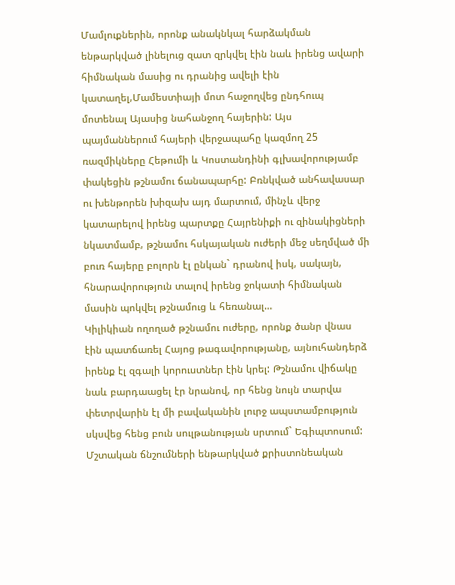Մամլուքներին, որոնք անակնկալ հարձակման ենթարկված լինելուց զատ զրկվել էին նաև իրենց ավարի հիմնական մասից ու դրանից ավելի էին կատաղել,Մամեստիայի մոտ հաջողվեց ընդհուպ մոտենալ Այասից նահանջող հայերին: Այս պայմաններում հայերի վերջապահը կազմող 25 ռազմիկները Հեթումի և Կոստանդինի գլխավորությամբ փակեցին թշնամու ճանապարհը: Բռնկված անհավասար ու խենթորեն խիզախ այդ մարտում, մինչև վերջ կատարելով իրենց պարտքը Հայրենիքի ու զինակիցների նկատմամբ, թշնամու հսկայական ուժերի մեջ սեղմված մի բուռ հայերը բոլորն էլ ընկան` դրանով իսկ, սակայն, հնարավորություն տալով իրենց ջոկատի հիմնական մասին պոկվել թշնամուց և հեռանալ…
Կիլիկիան ողողած թշնամու ուժերը, որոնք ծանր վնաս էին պատճառել Հայոց թագավորությանը, այնուհանդերձ իրենք էլ զգալի կորուստներ էին կրել: Թշնամու վիճակը նաև բարդաացել էր նրանով, որ հենց նույն տարվա փետրվարին էլ մի բավականին լուրջ ապստամբություն սկսվեց հենց բուն սուլթանության սրտում` Եգիպտոսում: Մշտական ճնշումների ենթարկված քրիստոնեական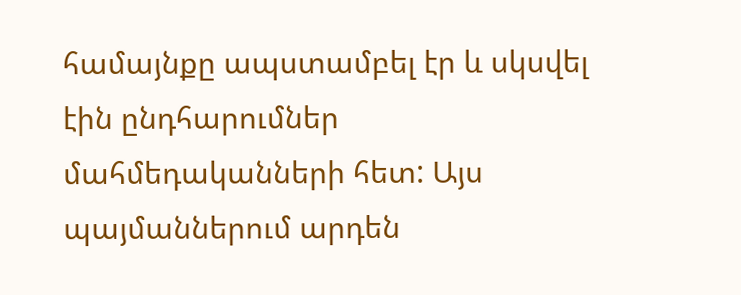համայնքը ապստամբել էր և սկսվել էին ընդհարումներ մահմեդականների հետ: Այս պայմաններում արդեն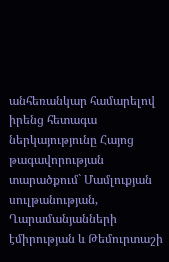անհեռանկար համարելով իրենց հետագա ներկայությունը Հայոց թագավորության տարածքում` Մամլուքյան սուլթանության, Ղարամանյանների էմիրության և Թեմուրտաշի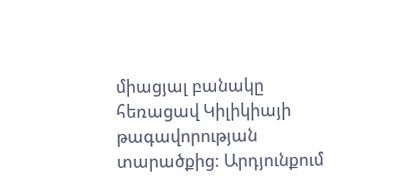միացյալ բանակը հեռացավ Կիլիկիայի թագավորության տարածքից: Արդյունքում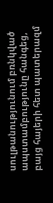սուլթանությունում բռնկված ապստամբությունը հանգեց, բայց հայերի հետ պատերազմ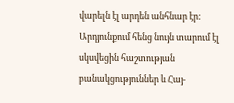վարելն էլ արդեն անհնար էր:
Արդյունքում հենց նույն տարում էլ սկսվեցին հաշտության բանակցություններ և Հայ-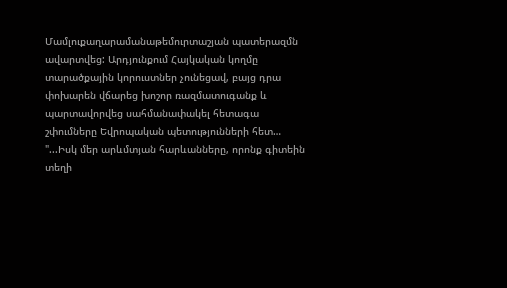Մամլուքաղարամանաթեմուրտաշյան պատերազմն ավարտվեց: Արդյունքում Հայկական կողմը տարածքային կորուստներ չունեցավ, բայց դրա փոխարեն վճարեց խոշոր ռազմատուգանք և պարտավորվեց սահմանափակել հետագա շփումները Եվրոպական պետությունների հետ…
"...Իսկ մեր արևմտյան հարևանները, որոնք գիտեին տեղի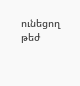ունեցող թեժ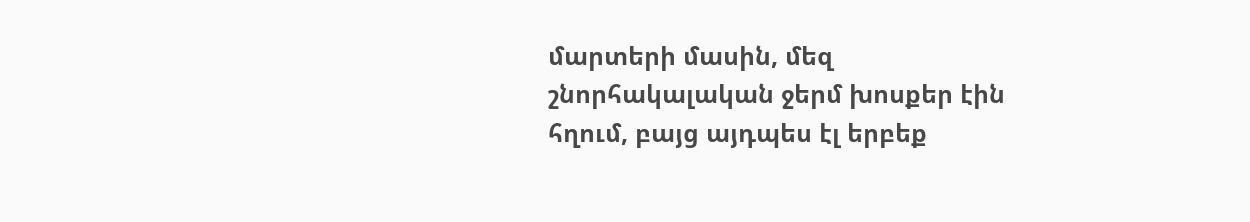մարտերի մասին, մեզ շնորհակալական ջերմ խոսքեր էին հղում, բայց այդպես էլ երբեք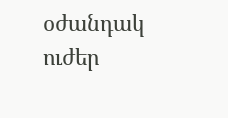օժանդակ ուժեր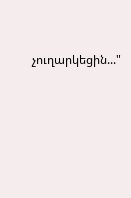չուղարկեցին..."